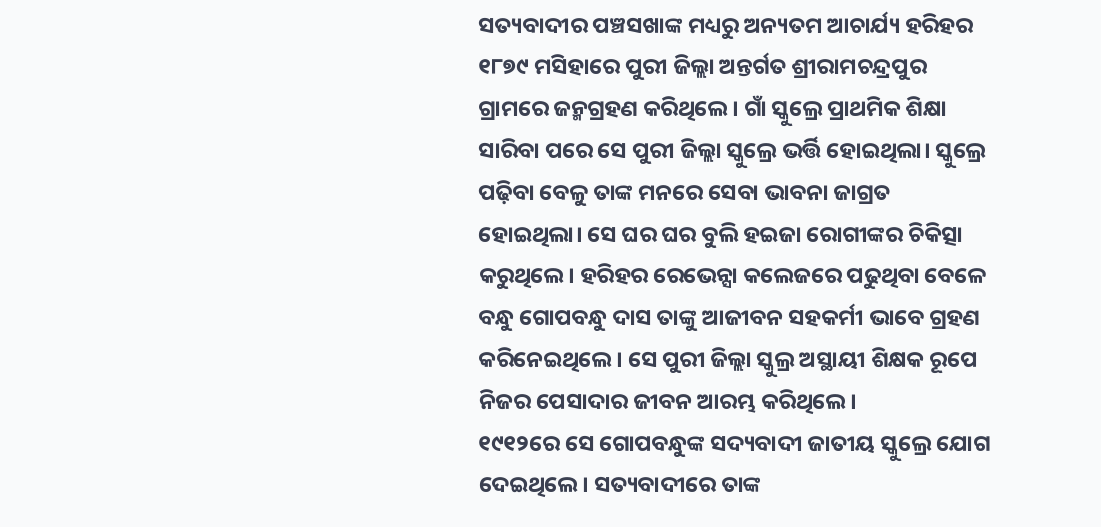ସତ୍ୟବାଦୀର ପଞ୍ଚସଖାଙ୍କ ମଧ୍ୟରୁ ଅନ୍ୟତମ ଆଚାର୍ଯ୍ୟ ହରିହର ୧୮୭୯ ମସିହାରେ ପୁରୀ ଜିଲ୍ଲା ଅନ୍ତର୍ଗତ ଶ୍ରୀରାମଚନ୍ଦ୍ରପୁର ଗ୍ରାମରେ ଜନ୍ମଗ୍ରହଣ କରିଥିଲେ। ଗାଁ ସ୍କୁଲ୍ରେ ପ୍ରାଥମିକ ଶିକ୍ଷା ସାରିବା ପରେ ସେ ପୁରୀ ଜିଲ୍ଲା ସ୍କୁଲ୍ରେ ଭର୍ତ୍ତି ହୋଇଥିଲା। ସ୍କୁଲ୍ରେ ପଢ଼ିବା ବେଳୁ ତାଙ୍କ ମନରେ ସେବା ଭାବନା ଜାଗ୍ରତ ହୋଇଥିଲା। ସେ ଘର ଘର ବୁଲି ହଇଜା ରୋଗୀଙ୍କର ଚିକିତ୍ସା କରୁଥିଲେ। ହରିହର ରେଭେନ୍ସା କଲେଜରେ ପଢୁଥିବା ବେଳେ ବନ୍ଧୁ ଗୋପବନ୍ଧୁ ଦାସ ତାଙ୍କୁ ଆଜୀବନ ସହକର୍ମୀ ଭାବେ ଗ୍ରହଣ କରିନେଇଥିଲେ। ସେ ପୁରୀ ଜିଲ୍ଲା ସ୍କୁଲ୍ର ଅସ୍ଥାୟୀ ଶିକ୍ଷକ ରୂପେ ନିଜର ପେସାଦାର ଜୀବନ ଆରମ୍ଭ କରିଥିଲେ।
୧୯୧୨ରେ ସେ ଗୋପବନ୍ଧୁଙ୍କ ସଦ୍ୟବାଦୀ ଜାତୀୟ ସ୍କୁଲ୍ରେ ଯୋଗ ଦେଇଥିଲେ। ସତ୍ୟବାଦୀରେ ତାଙ୍କ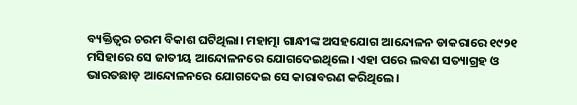ବ୍ୟକ୍ତିତ୍ବର ଚରମ ବିକାଶ ଘଟିଥିଲା। ମହାତ୍ମା ଗାନ୍ଧୀଙ୍କ ଅସହଯୋଗ ଆନ୍ଦୋଳନ ଡାକରାରେ ୧୯୨୧ ମସିହାରେ ସେ ଜାତୀୟ ଆନ୍ଦୋଳନରେ ଯୋଗଦେଇଥିଲେ। ଏହା ପରେ ଲବଣ ସତ୍ୟାଗ୍ରହ ଓ ଭାରତଛାଡ଼ ଆନ୍ଦୋଳନରେ ଯୋଗଦେଇ ସେ କାରାବରଣ କରିଥିଲେ।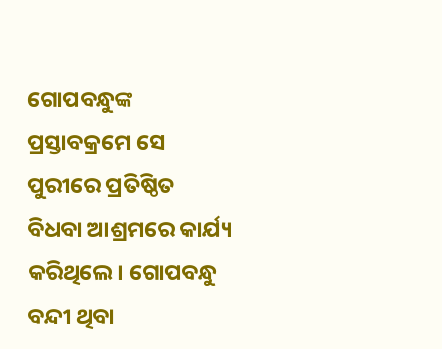ଗୋପବନ୍ଧୁଙ୍କ ପ୍ରସ୍ତାବକ୍ରମେ ସେ ପୁରୀରେ ପ୍ରତିଷ୍ଠିତ ବିଧବା ଆଶ୍ରମରେ କାର୍ଯ୍ୟ କରିଥିଲେ। ଗୋପବନ୍ଧୁ ବନ୍ଦୀ ଥିବା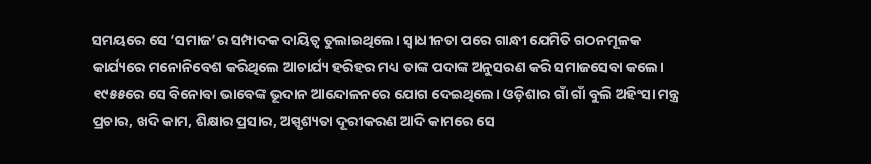ସମୟରେ ସେ ‘ସମାଜ’ର ସମ୍ପାଦକ ଦାୟିତ୍ବ ତୁଲାଇଥିଲେ। ସ୍ବାଧୀନତା ପରେ ଗାନ୍ଧୀ ଯେମିତି ଗଠନମୂଳକ କାର୍ଯ୍ୟରେ ମନୋନିବେଶ କରିଥିଲେ ଆଚାର୍ଯ୍ୟ ହରିହର ମଧ୍ୟ ତାଙ୍କ ପଦାଙ୍କ ଅନୁସରଣ କରି ସମାଜସେବା କଲେ। ୧୯୫୫ରେ ସେ ବିନୋବା ଭାବେଙ୍କ ଭୂଦାନ ଆନ୍ଦୋଳନରେ ଯୋଗ ଦେଇଥିଲେ। ଓଡ଼ିଶାର ଗାଁ ଗାଁ ବୁଲି ଅହିଂସା ମନ୍ତ୍ର ପ୍ରଚାର, ଖଦି କାମ, ଶିକ୍ଷାର ପ୍ରସାର, ଅସ୍ପୃଶ୍ୟତା ଦୂରୀକରଣ ଆଦି କାମରେ ସେ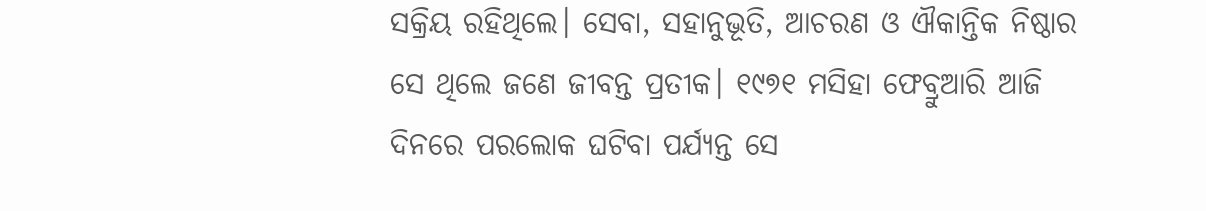ସକ୍ରିୟ ରହିଥିଲେ। ସେବା, ସହାନୁଭୂତି, ଆଚରଣ ଓ ଐକାନ୍ତିକ ନିଷ୍ଠାର ସେ ଥିଲେ ଜଣେ ଜୀବନ୍ତ ପ୍ରତୀକ। ୧୯୭୧ ମସିହା ଫେବ୍ରୁଆରି ଆଜି ଦିନରେ ପରଲୋକ ଘଟିବା ପର୍ଯ୍ୟନ୍ତ ସେ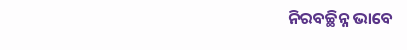ନିରବଚ୍ଛିନ୍ନ ଭାବେ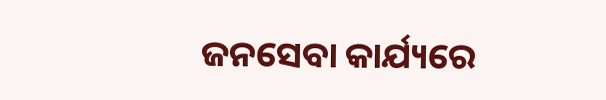ଜନସେବା କାର୍ଯ୍ୟରେ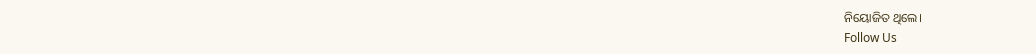ନିୟୋଜିତ ଥିଲେ।
Follow Us